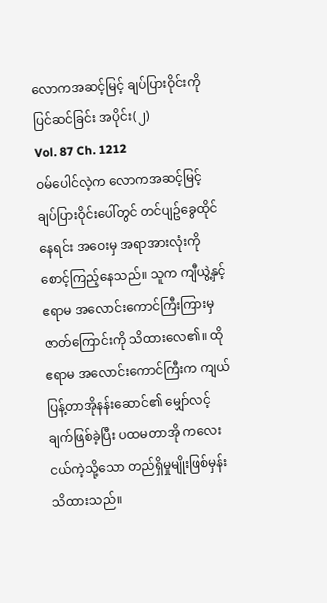လောကအဆင့်မြင့် ချပ်ပြားဝိုင်းကို ပြင်ဆင်ခြင်း အပိုင်း(၂)
Vol. 87 Ch. 1212
ဝမ်ပေါင်လဲ့က လောကအဆင့်မြင့် ချပ်ပြားဝိုင်းပေါ်တွင် တင်ပျဥ်ခွေထိုင်နေရင်း အဝေးမှ အရာအားလုံးကို စောင့်ကြည့်နေသည်။ သူက ကျီယွဲ့နှင့် ဧရာမ အလောင်းကောင်ကြီးကြားမှ ဇာတ်ကြောင်းကို သိထားလေ၏။ ထိုဧရာမ အလောင်းကောင်ကြီးက ကျယ်ပြန့်တာအိုနန်းဆောင်၏ မျှော်လင့်ချက်ဖြစ်ခဲ့ပြီး ပထမတာအို ကလေးငယ်ကဲ့သို့သော တည်ရှိမှုမျိုးဖြစ်မှန်း သိထားသည်။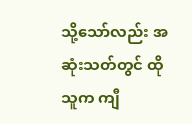သို့သော်လည်း အဆုံးသတ်တွင် ထိုသူက ကျီ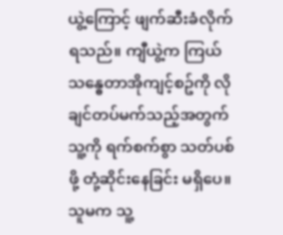ယွဲ့ကြောင့် ဖျက်ဆီးခံလိုက်ရသည်။ ကျီယွဲ့က ကြယ်သန္ဓေတာအိုကျင့်စဥ်ကို လိုချင်တပ်မက်သည့်အတွက် သူ့ကို ရက်စက်စွာ သတ်ပစ်ဖို့ တုံ့ဆိုင်းနေခြင်း မရှိပေ။ သူမက သူ့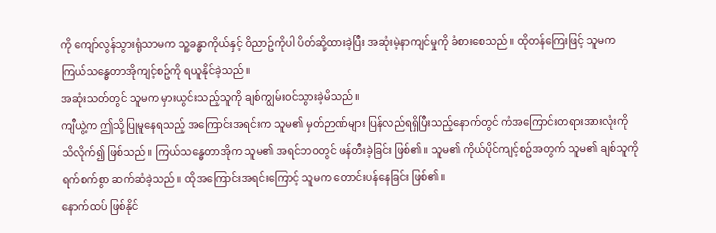ကို ကျော်လွန်သွားရုံသာမက သူ့ခန္ဓာကိုယ်နှင့် ဝိညာဥ်ကိုပါ ပိတ်ဆို့ထားခဲ့ပြီး အဆုံးမဲ့နာကျင်မှုကို ခံစားစေသည်။ ထိုတန်ကြေးဖြင့် သူမက ကြယ်သန္ဓေတာအိုကျင့်စဥ်ကို ရယူနိုင်ခဲ့သည်။
အဆုံးသတ်တွင် သူမက မှားယွင်းသည့်သူကို ချစ်ကျွမ်းဝင်သွားခဲ့မိသည်။
ကျီယွဲ့က ဤသို့ပြုမူနေရသည့် အကြောင်းအရင်းက သူမ၏ မှတ်ဉာဏ်များ ပြန်လည်ရရှိပြီးသည့်နောက်တွင် ကံအကြောင်းတရားအားလုံးကို သိလိုက်၍ ဖြစ်သည်။ ကြယ်သန္ဓေတာအိုက သူမ၏ အရင်ဘဝတွင် ဖန်တီးခဲ့ခြင်း ဖြစ်၏။ သူမ၏ ကိုယ်ပိုင်ကျင့်စဥ်အတွက် သူမ၏ ချစ်သူကို ရက်စက်စွာ ဆက်ဆံခဲ့သည်။ ထိုအကြောင်းအရင်းကြောင့် သူမက တောင်းပန်နေခြင်း ဖြစ်၏။
နောက်ထပ် ဖြစ်နိုင်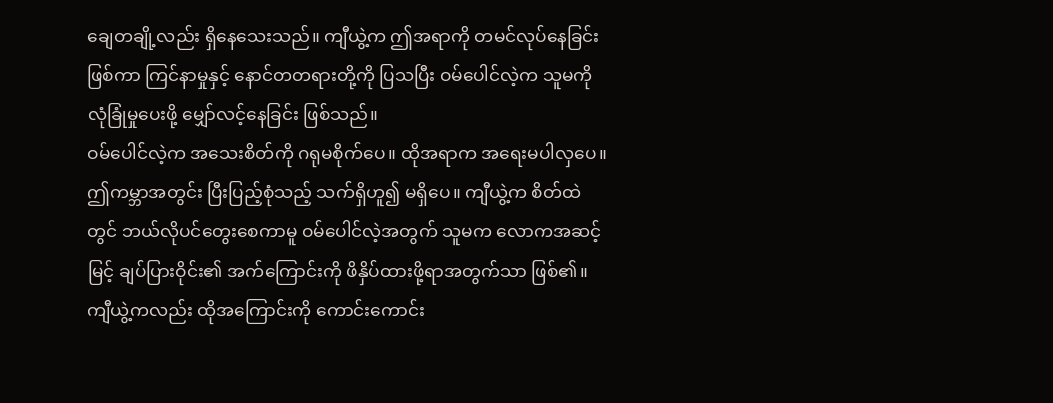ချေတချို့လည်း ရှိနေသေးသည်။ ကျီယွဲ့က ဤအရာကို တမင်လုပ်နေခြင်းဖြစ်ကာ ကြင်နာမှုနှင့် နောင်တတရားတို့ကို ပြသပြီး ဝမ်ပေါင်လဲ့က သူမကို လုံခြုံမှုပေးဖို့ မျှော်လင့်နေခြင်း ဖြစ်သည်။
ဝမ်ပေါင်လဲ့က အသေးစိတ်ကို ဂရုမစိုက်ပေ။ ထိုအရာက အရေးမပါလှပေ။ ဤကမ္ဘာအတွင်း ပြီးပြည့်စုံသည့် သက်ရှိဟူ၍ မရှိပေ။ ကျီယွဲ့က စိတ်ထဲတွင် ဘယ်လိုပင်တွေးစေကာမူ ဝမ်ပေါင်လဲ့အတွက် သူမက လောကအဆင့်မြင့် ချပ်ပြားဝိုင်း၏ အက်ကြောင်းကို ဖိနှိပ်ထားဖို့ရာအတွက်သာ ဖြစ်၏။
ကျီယွဲ့ကလည်း ထိုအကြောင်းကို ကောင်းကောင်း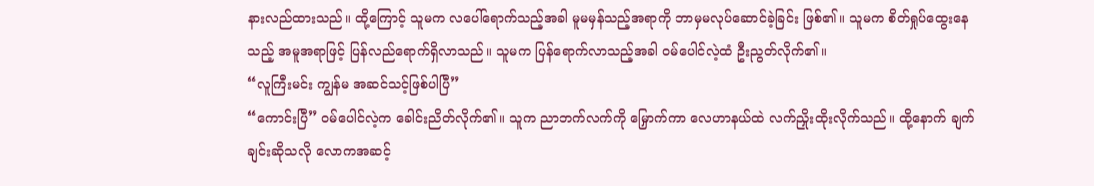နားလည်ထားသည်။ ထို့ကြောင့် သူမက လပေါ်ရောက်သည့်အခါ မူမမှန်သည့်အရာကို ဘာမှမလုပ်ဆောင်ခဲ့ခြင်း ဖြစ်၏။ သူမက စိတ်ရှုပ်ထွေးနေသည့် အမူအရာဖြင့် ပြန်လည်ရောက်ရှိလာသည်။ သူမက ပြန်ရောက်လာသည့်အခါ ဝမ်ပေါင်လဲ့ထံ ဦးညွတ်လိုက်၏။
“လူကြီးမင်း ကျွန်မ အဆင်သင့်ဖြစ်ပါပြီ”
“ကောင်းပြီ” ဝမ်ပေါင်လဲ့က ခေါင်းညိတ်လိုက်၏။ သူက ညာဘက်လက်ကို မြှောက်ကာ လေဟာနယ်ထဲ လက်ညှိုးထိုးလိုက်သည်။ ထို့နောက် ချက်ချင်းဆိုသလို လောကအဆင့်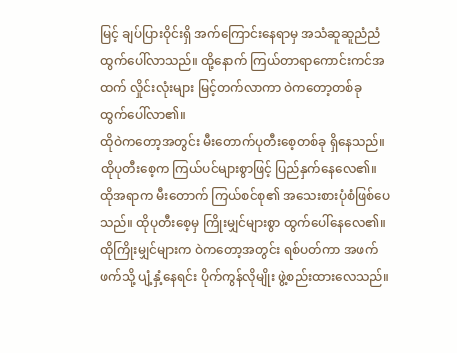မြင့် ချပ်ပြားဝိုင်းရှိ အက်ကြောင်းနေရာမှ အသံဆူဆူညံညံ ထွက်ပေါ်လာသည်။ ထို့နောက် ကြယ်တာရာကောင်းကင်အထက် လှိုင်းလုံးများ မြင့်တက်လာကာ ဝဲကတော့တစ်ခု ထွက်ပေါ်လာ၏။
ထိုဝဲကတော့အတွင်း မီးတောက်ပုတီးစေ့တစ်ခု ရှိနေသည်။ ထိုပုတီးစေ့က ကြယ်ပင်များစွာဖြင့် ပြည်နှက်နေလေ၏။ ထိုအရာက မီးတောက် ကြယ်စင်စု၏ အသေးစားပုံစံဖြစ်ပေသည်။ ထိုပုတီးစေ့မှ ကြိုးမျှင်များစွာ ထွက်ပေါ်နေလေ၏။ ထိုကြိုးမျှင်များက ဝဲကတော့အတွင်း ရစ်ပတ်ကာ အဖက်ဖက်သို့ ပျံ့နှံ့နေရင်း ပိုက်ကွန်လိုမျိုး ဖွဲ့စည်းထားလေသည်။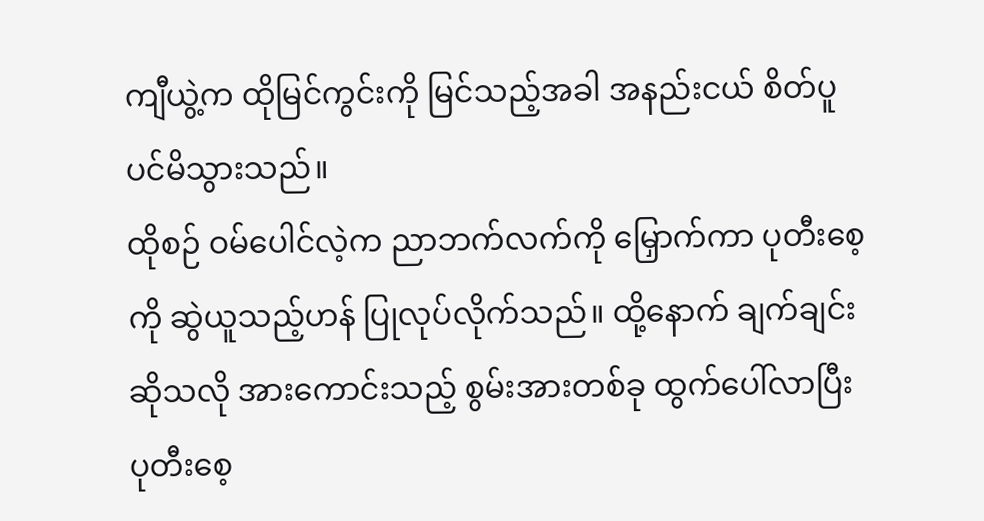ကျီယွဲ့က ထိုမြင်ကွင်းကို မြင်သည့်အခါ အနည်းငယ် စိတ်ပူပင်မိသွားသည်။
ထိုစဉ် ဝမ်ပေါင်လဲ့က ညာဘက်လက်ကို မြှောက်ကာ ပုတီးစေ့ကို ဆွဲယူသည့်ဟန် ပြုလုပ်လိုက်သည်။ ထို့နောက် ချက်ချင်းဆိုသလို အားကောင်းသည့် စွမ်းအားတစ်ခု ထွက်ပေါ်လာပြီး ပုတီးစေ့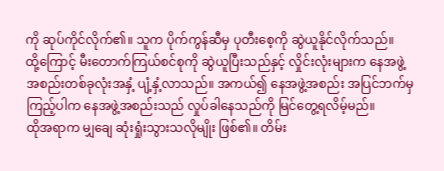ကို ဆုပ်ကိုင်လိုက်၏။ သူက ပိုက်ကွန်ဆီမှ ပုတီးစေ့ကို ဆွဲယူနိုင်လိုက်သည်။
ထို့ကြောင့် မီးတောက်ကြယ်စင်စုကို ဆွဲယူပြီးသည်နှင့် လှိုင်းလုံးများက နေအဖွဲ့အစည်းတစ်ခုလုံးအနှံ့ ပျံ့နှံ့လာသည်။ အကယ်၍ နေအဖွဲ့အစည်း အပြင်ဘက်မှ ကြည့်ပါက နေအဖွဲ့အစည်းသည် လှုပ်ခါနေသည်ကို မြင်တွေ့ရလိမ့်မည်။
ထိုအရာက မျှချေ ဆုံးရှုံးသွားသလိုမျိုး ဖြစ်၏။ တိမ်း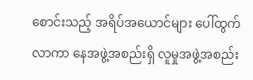စောင်းသည့် အရိပ်အယောင်များ ပေါ်ထွက်လာကာ နေအဖွဲ့အစည်းရှိ လူမှုအဖွဲ့အစည်း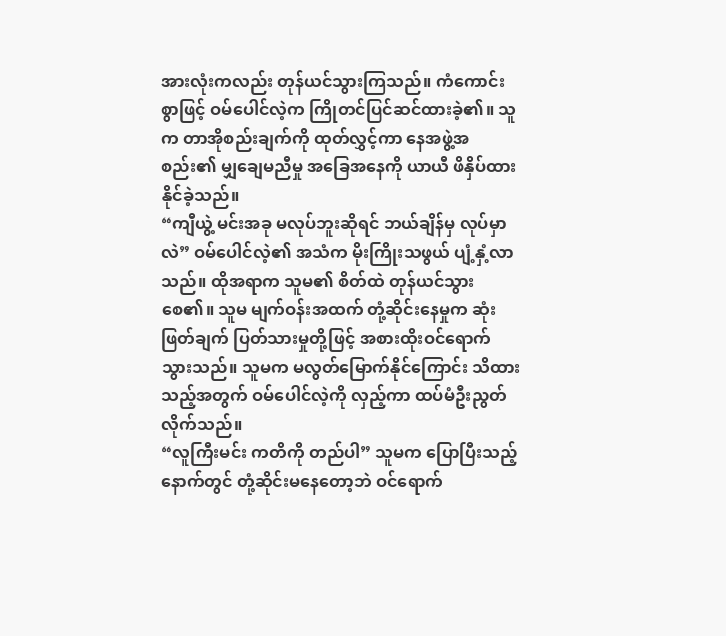အားလုံးကလည်း တုန်ယင်သွားကြသည်။ ကံကောင်းစွာဖြင့် ဝမ်ပေါင်လဲ့က ကြိုတင်ပြင်ဆင်ထားခဲ့၏။ သူက တာအိုစည်းချက်ကို ထုတ်လွှင့်ကာ နေအဖွဲ့အစည်း၏ မျှချေမညီမှု အခြေအနေကို ယာယီ ဖိနှိပ်ထားနိုင်ခဲ့သည်။
“ကျီယွဲ့ မင်းအခု မလုပ်ဘူးဆိုရင် ဘယ်ချိန်မှ လုပ်မှာလဲ” ဝမ်ပေါင်လဲ့၏ အသံက မိုးကြိုးသဖွယ် ပျံ့နှံ့လာသည်။ ထိုအရာက သူမ၏ စိတ်ထဲ တုန်ယင်သွားစေ၏။ သူမ မျက်ဝန်းအထက် တုံ့ဆိုင်းနေမှုက ဆုံးဖြတ်ချက် ပြတ်သားမှုတို့ဖြင့် အစားထိုးဝင်ရောက်သွားသည်။ သူမက မလွတ်မြောက်နိုင်ကြောင်း သိထားသည့်အတွက် ဝမ်ပေါင်လဲ့ကို လှည့်ကာ ထပ်မံဦးညွတ်လိုက်သည်။
“လူကြီးမင်း ကတိကို တည်ပါ” သူမက ပြောပြီးသည့်နောက်တွင် တုံ့ဆိုင်းမနေတော့ဘဲ ဝင်ရောက်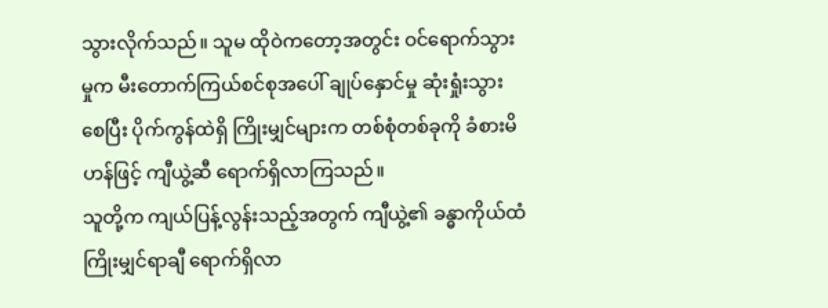သွားလိုက်သည်။ သူမ ထိုဝဲကတော့အတွင်း ဝင်ရောက်သွားမှုက မီးတောက်ကြယ်စင်စုအပေါ် ချုပ်နှောင်မှု ဆုံးရှုံးသွားစေပြီး ပိုက်ကွန်ထဲရှိ ကြိုးမျှင်များက တစ်စုံတစ်ခုကို ခံစားမိဟန်ဖြင့် ကျီယွဲ့ဆီ ရောက်ရှိလာကြသည်။
သူတို့က ကျယ်ပြန့်လွန်းသည့်အတွက် ကျီယွဲ့၏ ခန္ဓာကိုယ်ထံ ကြိုးမျှင်ရာချီ ရောက်ရှိလာ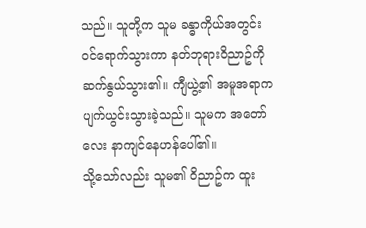သည်။ သူတို့က သူမ ခန္ဓာကိုယ်အတွင်း ဝင်ရောက်သွားကာ နတ်ဘုရားဝိညာဥ်ကို ဆက်နွယ်သွား၏။ ကျီယွဲ့၏ အမူအရာက ပျက်ယွင်းသွားခဲ့သည်။ သူမက အတော်လေး နာကျင်နေဟန်ပေါ်၏။
သို့သော်လည်း သူမ၏ ဝိညာဥ်က ထူး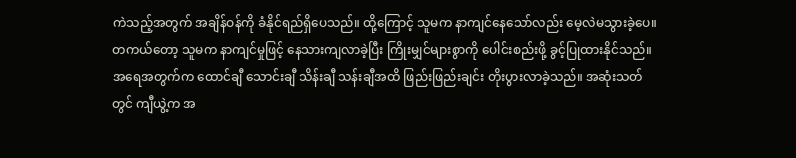ကဲသည့်အတွက် အချိန်ဝန်ကို ခံနိုင်ရည်ရှိပေသည်။ ထို့ကြောင့် သူမက နာကျင်နေသော်လည်း မေ့လဲမသွားခဲ့ပေ။ တကယ်တော့ သူမက နာကျင်မှုဖြင့် နေသားကျလာခဲ့ပြီး ကြိုးမျှင်များစွာကို ပေါင်းစည်းဖို့ ခွင့်ပြုထားနိုင်သည်။
အရေအတွက်က ထောင်ချီ သောင်းချီ သိန်းချီ သန်းချီအထိ ဖြည်းဖြည်းချင်း တိုးပွားလာခဲ့သည်။ အဆုံးသတ်တွင် ကျီယွဲ့က အ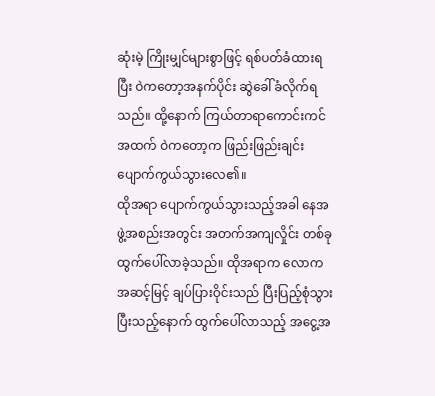ဆုံးမဲ့ ကြိုးမျှင်များစွာဖြင့် ရစ်ပတ်ခံထားရပြီး ဝဲကတော့အနက်ပိုင်း ဆွဲခေါ်ခံလိုက်ရသည်။ ထို့နောက် ကြယ်တာရာကောင်းကင်အထက် ဝဲကတော့က ဖြည်းဖြည်းချင်း ပျောက်ကွယ်သွားလေ၏။
ထိုအရာ ပျောက်ကွယ်သွားသည့်အခါ နေအဖွဲ့အစည်းအတွင်း အတက်အကျလှိုင်း တစ်ခု ထွက်ပေါ်လာခဲ့သည်။ ထိုအရာက လောကအဆင့်မြင့် ချပ်ပြားဝိုင်းသည် ပြီးပြည့်စုံသွားပြီးသည့်နောက် ထွက်ပေါ်လာသည့် အငွေ့အ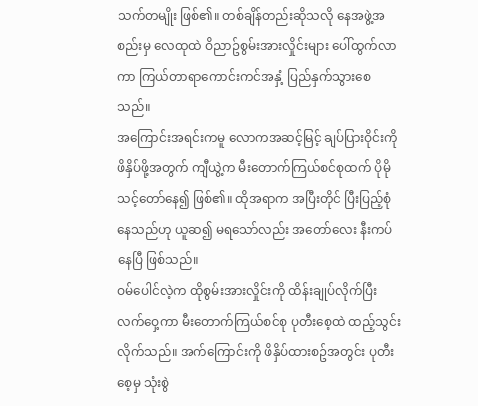သက်တမျိုး ဖြစ်၏။ တစ်ချိန်တည်းဆိုသလို နေအဖွဲ့အစည်းမှ လေထုထဲ ဝိညာဥ်စွမ်းအားလှိုင်းများ ပေါ်ထွက်လာကာ ကြယ်တာရာကောင်းကင်အနှံ့ ပြည်နှက်သွားစေသည်။
အကြောင်းအရင်းကမူ လောကအဆင့်မြင့် ချပ်ပြားဝိုင်းကို ဖိနှိပ်ဖို့အတွက် ကျီယွဲ့က မီးတောက်ကြယ်စင်စုထက် ပိုမိုသင့်တော်နေ၍ ဖြစ်၏။ ထိုအရာက အပြီးတိုင် ပြီးပြည့်စုံနေသည်ဟု ယူဆ၍ မရသော်လည်း အတော်လေး နီးကပ်နေပြီ ဖြစ်သည်။
ဝမ်ပေါင်လဲ့က ထိုစွမ်းအားလှိုင်းကို ထိန်းချုပ်လိုက်ပြီး လက်ဝှေ့ကာ မီးတောက်ကြယ်စင်စု ပုတီးစေ့ထဲ ထည့်သွင်းလိုက်သည်။ အက်ကြောင်းကို ဖိနှိပ်ထားစဥ်အတွင်း ပုတီးစေ့မှ သုံးစွဲ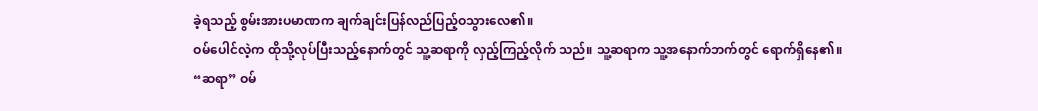ခဲ့ရသည့် စွမ်းအားပမာဏက ချက်ချင်းပြန်လည်ပြည့်ဝသွားလေ၏။
ဝမ်ပေါင်လဲ့က ထိုသို့လုပ်ပြီးသည့်နောက်တွင် သူ့ဆရာကို လှည့်ကြည့်လိုက် သည်။ သူ့ဆရာက သူ့အနောက်ဘက်တွင် ရောက်ရှိနေ၏။
“ဆရာ” ဝမ်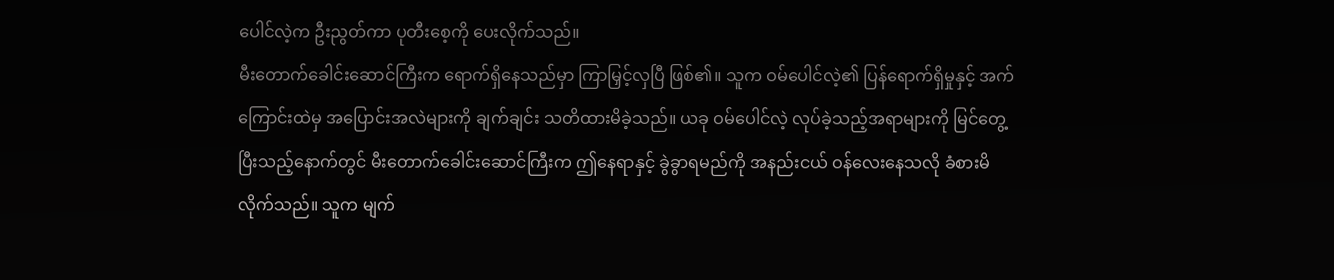ပေါင်လဲ့က ဦးညွတ်ကာ ပုတီးစေ့ကို ပေးလိုက်သည်။
မီးတောက်ခေါင်းဆောင်ကြီးက ရောက်ရှိနေသည်မှာ ကြာမြှင့်လှပြီ ဖြစ်၏။ သူက ဝမ်ပေါင်လဲ့၏ ပြန်ရောက်ရှိမှုနှင့် အက်ကြောင်းထဲမှ အပြောင်းအလဲများကို ချက်ချင်း သတိထားမိခဲ့သည်။ ယခု ဝမ်ပေါင်လဲ့ လုပ်ခဲ့သည့်အရာများကို မြင်တွေ့ပြီးသည့်နောက်တွင် မီးတောက်ခေါင်းဆောင်ကြီးက ဤနေရာနှင့် ခွဲခွာရမည်ကို အနည်းငယ် ဝန်လေးနေသလို ခံစားမိလိုက်သည်။ သူက မျက်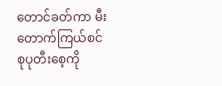တောင်ခတ်ကာ မီးတောက်ကြယ်စင်စုပုတီးစေ့ကို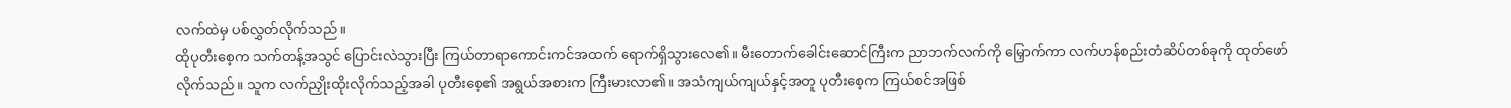လက်ထဲမှ ပစ်လွှတ်လိုက်သည်။
ထိုပုတီးစေ့က သက်တန့်အသွင် ပြောင်းလဲသွားပြီး ကြယ်တာရာကောင်းကင်အထက် ရောက်ရှိသွားလေ၏။ မီးတောက်ခေါင်းဆောင်ကြီးက ညာဘက်လက်ကို မြှောက်ကာ လက်ဟန်စည်းတံဆိပ်တစ်ခုကို ထုတ်ဖော်လိုက်သည်။ သူက လက်ညှိုးထိုးလိုက်သည့်အခါ ပုတီးစေ့၏ အရွယ်အစားက ကြီးမားလာ၏။ အသံကျယ်ကျယ်နှင့်အတူ ပုတီးစေ့က ကြယ်စင်အဖြစ်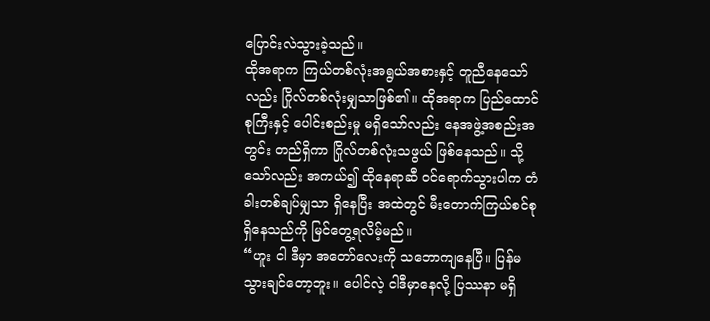ပြောင်းလဲသွားခဲ့သည်။
ထိုအရာက ကြယ်တစ်လုံးအရွယ်အစားနှင့် တူညီနေသော်လည်း ဂြိုလ်တစ်လုံးမျှသာဖြစ်၏။ ထိုအရာက ပြည်ထောင်စုကြီးနှင့် ပေါင်းစည်းမှု မရှိသော်လည်း နေအဖွဲ့အစည်းအတွင်း တည်ရှိကာ ဂြိုလ်တစ်လုံးသဖွယ် ဖြစ်နေသည်။ သို့သော်လည်း အကယ်၍ ထိုနေရာဆီ ဝင်ရောက်သွားပါက တံခါးတစ်ချပ်မျှသာ ရှိနေပြီး အထဲတွင် မီးတောက်ကြယ်စင်စုရှိနေသည်ကို မြင်တွေ့ရလိမ့်မည်။
“ဟူး ငါ ဒီမှာ အတော်လေးကို သဘောကျနေပြီ။ ပြန်မသွားချင်တော့ဘူး။ ပေါင်လဲ့ ငါဒီမှာနေလို့ ပြဿနာ မရှိ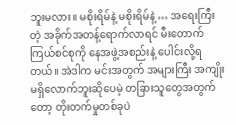ဘူးမလား။ မစိုးရိမ်နဲ့ မစိုးရိမ်နဲ့ … အရေးကြီးတဲ့ အခိုက်အတန့်ရောက်လာရင် မီးတောက်ကြယ်စင်စုကို နေအဖွဲ့အစည်းနဲ့ ပေါင်းလို့ရတယ်။ အဲဒါက မင်းအတွက် အများကြီး အကျိုးမရှိလောက်ဘူးဆိုပေမဲ့ တခြားသူတွေအတွက်တော့ တိုးတက်မှုတစ်ခုပဲ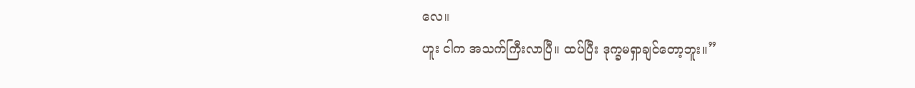လေ။
ဟူး ငါက အသက်ကြီးလာပြီ။ ထပ်ပြီး ဒုက္ခမရှာချင်တော့ဘူး။”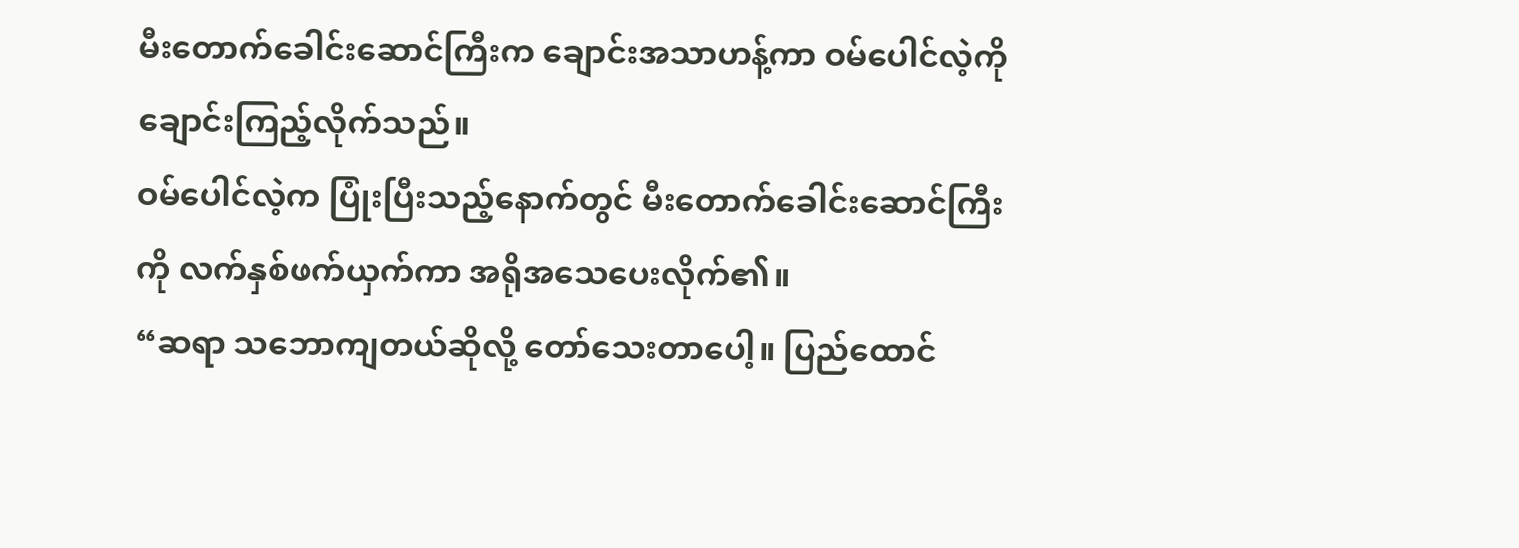မီးတောက်ခေါင်းဆောင်ကြီးက ချောင်းအသာဟန့်ကာ ဝမ်ပေါင်လဲ့ကို ချောင်းကြည့်လိုက်သည်။
ဝမ်ပေါင်လဲ့က ပြုံးပြီးသည့်နောက်တွင် မီးတောက်ခေါင်းဆောင်ကြီးကို လက်နှစ်ဖက်ယှက်ကာ အရိုအသေပေးလိုက်၏။
“ဆရာ သဘောကျတယ်ဆိုလို့ တော်သေးတာပေါ့။ ပြည်ထောင်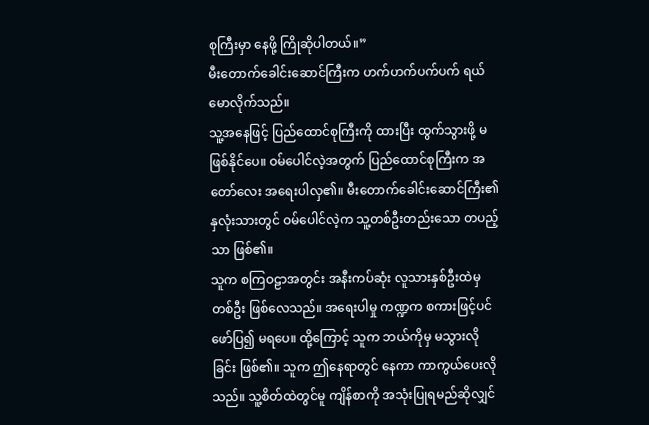စုကြီးမှာ နေဖို့ ကြိုဆိုပါတယ်။”
မီးတောက်ခေါင်းဆောင်ကြီးက ဟက်ဟက်ပက်ပက် ရယ်မောလိုက်သည်။
သူ့အနေဖြင့် ပြည်ထောင်စုကြီးကို ထားပြီး ထွက်သွားဖို့ မဖြစ်နိုင်ပေ။ ဝမ်ပေါင်လဲ့အတွက် ပြည်ထောင်စုကြီးက အတော်လေး အရေးပါလှ၏။ မီးတောက်ခေါင်းဆောင်ကြီး၏ နှလုံးသားတွင် ဝမ်ပေါင်လဲ့က သူ့တစ်ဦးတည်းသော တပည့်သာ ဖြစ်၏။
သူက စကြဝဠာအတွင်း အနီးကပ်ဆုံး လူသားနှစ်ဦးထဲမှ တစ်ဦး ဖြစ်လေသည်။ အရေးပါမှု ကဏ္ဍက စကားဖြင့်ပင် ဖော်ပြ၍ မရပေ။ ထို့ကြောင့် သူက ဘယ်ကိုမှ မသွားလိုခြင်း ဖြစ်၏။ သူက ဤနေရာတွင် နေကာ ကာကွယ်ပေးလိုသည်။ သူ့စိတ်ထဲတွင်မူ ကျိန်စာကို အသုံးပြုရမည်ဆိုလျှင်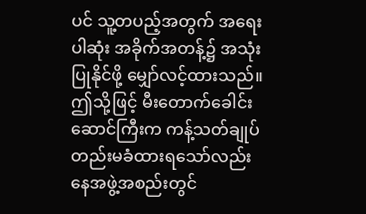ပင် သူ့တပည့်အတွက် အရေးပါဆုံး အခိုက်အတန့်၌ အသုံးပြုနိုင်ဖို့ မျှော်လင့်ထားသည်။
ဤသို့ဖြင့် မီးတောက်ခေါင်းဆောင်ကြီးက ကန့်သတ်ချုပ်တည်းမခံထားရသော်လည်း နေအဖွဲ့အစည်းတွင်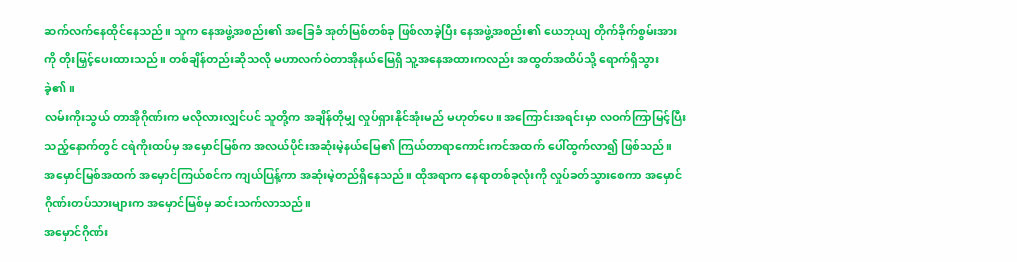ဆက်လက်နေထိုင်နေသည်။ သူက နေအဖွဲ့အစည်း၏ အခြေခံ အုတ်မြစ်တစ်ခု ဖြစ်လာခဲ့ပြီး နေအဖွဲ့အစည်း၏ ယေဘုယျ တိုက်ခိုက်စွမ်းအားကို တိုးမြှင့်ပေးထားသည်။ တစ်ချိန်တည်းဆိုသလို မဟာလက်ဝဲတာအိုနယ်မြေရှိ သူ့အနေအထားကလည်း အထွတ်အထိပ်သို့ ရောက်ရှိသွားခဲ့၏။
လမ်းကိုးသွယ် တာအိုဂိုဏ်းက မလိုလားလျှင်ပင် သူတို့က အချိန်တိုမျှ လှုပ်ရှားနိုင်အုံးမည် မဟုတ်ပေ။ အကြောင်းအရင်းမှာ လဝက်ကြာမြင့်ပြီးသည့်နောက်တွင် ငရဲကိုးထပ်မှ အမှောင်မြစ်က အလယ်ပိုင်းအဆုံးမဲ့နယ်မြေ၏ ကြယ်တာရာကောင်းကင်အထက် ပေါ်ထွက်လာ၍ ဖြစ်သည်။
အမှောင်မြစ်အထက် အမှောင်ကြယ်စင်က ကျယ်ပြန့်ကာ အဆုံးမဲ့တည်ရှိနေသည်။ ထိုအရာက နေရာတစ်ခုလုံးကို လှုပ်ခတ်သွားစေကာ အမှောင်ဂိုဏ်းတပ်သားများက အမှောင်မြစ်မှ ဆင်းသက်လာသည်။
အမှောင်ဂိုဏ်း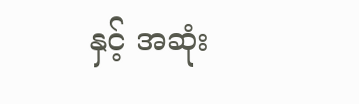နှင့် အဆုံး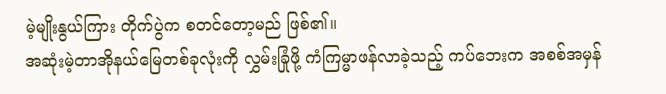မဲ့မျိုးနွယ်ကြား တိုက်ပွဲက စတင်တော့မည် ဖြစ်၏။
အဆုံးမဲ့တာအိုနယ်မြေတစ်ခုလုံးကို လွှမ်းခြုံဖို့ ကံကြမ္မာဖန်လာခဲ့သည့် ကပ်ဘေးက အစစ်အမှန်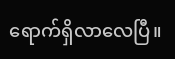ရောက်ရှိလာလေပြီ။